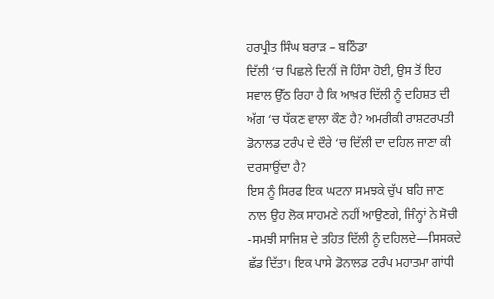ਹਰਪ੍ਰੀਤ ਸਿੰਘ ਬਰਾੜ – ਬਠਿੰਡਾ
ਦਿੱਲੀ ‘ਚ ਪਿਛਲੇ ਦਿਨੀਂ ਜੋ ਹਿੰਸਾ ਹੋਈ, ਉਸ ਤੋਂ ਇਹ ਸਵਾਲ ਉੱਠ ਰਿਹਾ ਹੈ ਕਿ ਆਖ਼ਰ ਦਿੱਲੀ ਨੂੰ ਦਹਿਸ਼ਤ ਦੀ ਅੱਗ ‘ਚ ਧੱਕਣ ਵਾਲਾ ਕੌਣ ਹੈ? ਅਮਰੀਕੀ ਰਾਸ਼ਟਰਪਤੀ ਡੋਨਾਲਡ ਟਰੰਪ ਦੇ ਦੌਰੇ ‘ਚ ਦਿੱਲੀ ਦਾ ਦਹਿਲ ਜਾਣਾ ਕੀ ਦਰਸਾਉਂਦਾ ਹੈ?
ਇਸ ਨੂੰ ਸਿਰਫ ਇਕ ਘਟਨਾ ਸਮਝਕੇ ਚੁੱਪ ਬਹਿ ਜਾਣ ਨਾਲ ਉਹ ਲੋਕ ਸਾਹਮਣੇ ਨਹੀਂ ਆਉਣਗੇ, ਜਿੰਨ੍ਹਾਂ ਨੇ ਸੋਚੀ -ਸਮਝੀ ਸਾਜਿਸ਼ ਦੇ ਤਹਿਤ ਦਿੱਲੀ ਨੂੰ ਦਹਿਲਦੇ—ਸਿਸਕਦੇ ਛੱਡ ਦਿੱਤਾ। ਇਕ ਪਾਸੇ ਡੋਨਾਲਡ ਟਰੰਪ ਮਹਾਤਮਾ ਗਾਂਧੀ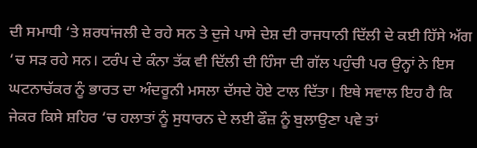ਦੀ ਸਮਾਧੀ ‘ਤੇ ਸ਼ਰਧਾਂਜਲੀ ਦੇ ਰਹੇ ਸਨ ਤੇ ਦੁਜੇ ਪਾਸੇ ਦੇਸ਼ ਦੀ ਰਾਜਧਾਨੀ ਦਿੱਲੀ ਦੇ ਕਈ ਹਿੱਸੇ ਅੱਗ ‘ਚ ਸੜ ਰਹੇ ਸਨ। ਟਰੰਪ ਦੇ ਕੰਨਾ ਤੱਕ ਵੀ ਦਿੱਲੀ ਦੀ ਹਿੰਸਾ ਦੀ ਗੱਲ ਪਹੁੰਚੀ ਪਰ ਉਨ੍ਹਾਂ ਨੇ ਇਸ ਘਟਨਾਚੱਕਰ ਨੂੰ ਭਾਰਤ ਦਾ ਅੰਦਰੂਨੀ ਮਸਲਾ ਦੱਸਦੇ ਹੋਏ ਟਾਲ ਦਿੱਤਾ। ਇਥੇ ਸਵਾਲ ਇਹ ਹੈ ਕਿ ਜੇਕਰ ਕਿਸੇ ਸ਼ਹਿਰ ‘ਚ ਹਲਾਤਾਂ ਨੂੰ ਸੁਧਾਰਨ ਦੇ ਲਈ ਫੌਜ਼ ਨੂੰ ਬੁਲਾਉਣਾ ਪਵੇ ਤਾਂ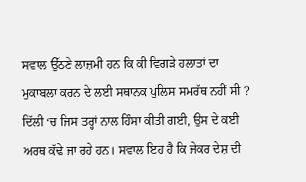ਸਵਾਲ ਉੱਠਣੇ ਲਾਜ਼ਮੀ ਹਨ ਕਿ ਕੀ ਵਿਗੜੇ ਹਲਾਤਾਂ ਦਾ ਮੁਕਾਬਲਾ ਕਰਨ ਦੇ ਲਈ ਸਥਾਨਕ ਪੁਲਿਸ ਸਮਰੱਥ ਨਹੀਂ ਸੀ ?
ਦਿੱਲੀ ‘ਚ ਜਿਸ ਤਰ੍ਹਾਂ ਨਾਲ ਹਿੰਸਾ ਕੀਤੀ ਗਈ, ਉਸ ਦੇ ਕਈ ਅਰਥ ਕੱਢੇ ਜਾ ਰਹੇ ਹਨ। ਸਵਾਲ ਇਹ ਹੈ ਕਿ ਜੇਕਰ ਦੇਸ਼ ਦੀ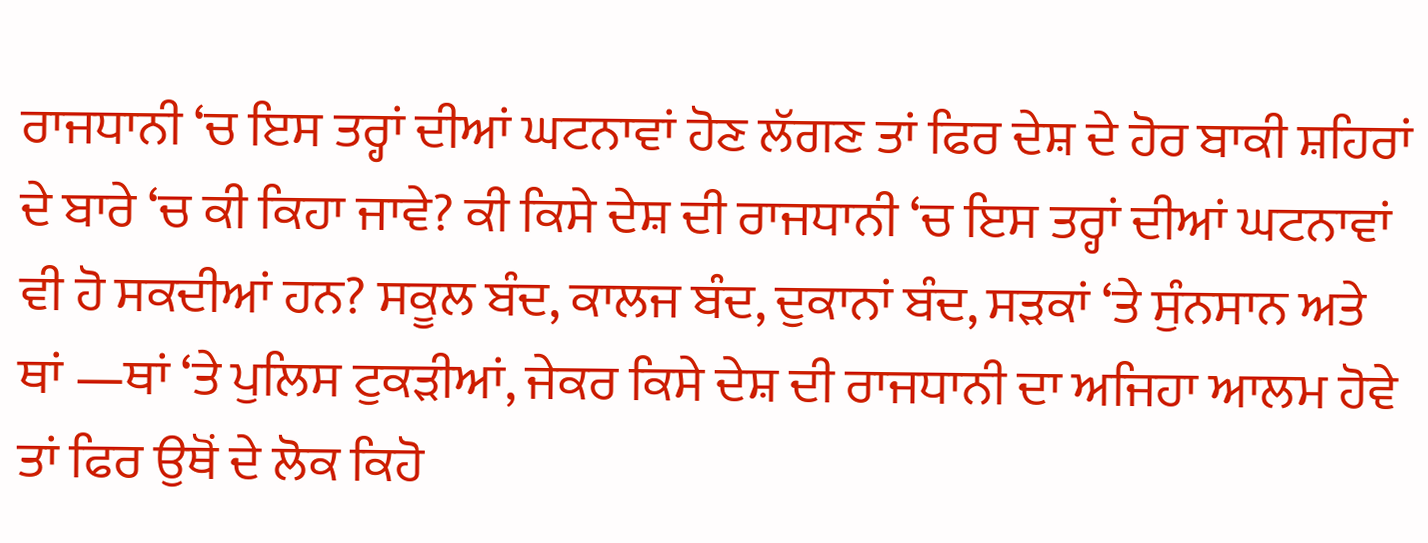ਰਾਜਧਾਨੀ ‘ਚ ਇਸ ਤਰ੍ਹਾਂ ਦੀਆਂ ਘਟਨਾਵਾਂ ਹੋਣ ਲੱਗਣ ਤਾਂ ਫਿਰ ਦੇਸ਼ ਦੇ ਹੋਰ ਬਾਕੀ ਸ਼ਹਿਰਾਂ ਦੇ ਬਾਰੇ ‘ਚ ਕੀ ਕਿਹਾ ਜਾਵੇ? ਕੀ ਕਿਸੇ ਦੇਸ਼ ਦੀ ਰਾਜਧਾਨੀ ‘ਚ ਇਸ ਤਰ੍ਹਾਂ ਦੀਆਂ ਘਟਨਾਵਾਂ ਵੀ ਹੋ ਸਕਦੀਆਂ ਹਨ? ਸਕੂਲ ਬੰਦ, ਕਾਲਜ ਬੰਦ, ਦੁਕਾਨਾਂ ਬੰਦ, ਸੜਕਾਂ ‘ਤੇ ਸੁੰਨਸਾਨ ਅਤੇ ਥਾਂ —ਥਾਂ ‘ਤੇ ਪੁਲਿਸ ਟੁਕੜੀਆਂ, ਜੇਕਰ ਕਿਸੇ ਦੇਸ਼ ਦੀ ਰਾਜਧਾਨੀ ਦਾ ਅਜਿਹਾ ਆਲਮ ਹੋਵੇ ਤਾਂ ਫਿਰ ਉਥੋਂ ਦੇ ਲੋਕ ਕਿਹੋ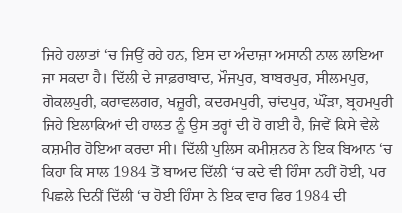ਜਿਹੇ ਹਲਾਤਾਂ ‘ਚ ਜਿਉਂ ਰਹੇ ਹਨ, ਇਸ ਦਾ ਅੰਦਾਜ਼ਾ ਅਸਾਨੀ ਨਾਲ ਲਾਇਆ ਜਾ ਸਕਦਾ ਹੈ। ਦਿੱਲੀ ਦੇ ਜਾਫ਼ਰਾਬਾਦ, ਮੌਜਪੁਰ, ਬਾਬਰਪੁਰ, ਸੀਲਮਪੁਰ, ਗੋਕਲਪੁਰੀ, ਕਰਾਵਲਗਰ, ਖਜ਼ੂਰੀ, ਕਦਰਮਪੁਰੀ, ਚਾਂਦਪੁਰ, ਘੌਂੜਾ, ਬ੍ਰਹਮਪੁਰੀ ਜਿਹੇ ਇਲਾਕਿਆਂ ਦੀ ਹਾਲਤ ਨੂੰ ਉਸ ਤਰ੍ਹਾਂ ਦੀ ਹੋ ਗਈ ਹੈ, ਜਿਵੇਂ ਕਿਸੇ ਵੇਲੇ ਕਸ਼ਮੀਰ ਹੋਇਆ ਕਰਦਾ ਸੀ। ਦਿੱਲੀ ਪੁਲਿਸ ਕਮੀਸ਼ਨਰ ਨੇ ਇਕ ਬਿਆਨ ‘ਚ ਕਿਹਾ ਕਿ ਸਾਲ 1984 ਤੋਂ ਬਾਅਦ ਦਿੱਲੀ ‘ਚ ਕਦੇ ਵੀ ਹਿੰਸਾ ਨਹੀਂ ਹੋਈ, ਪਰ ਪਿਛਲੇ ਦਿਨੀਂ ਦਿੱਲੀ ‘ਚ ਹੋਈ ਹਿੰਸਾ ਨੇ ਇਕ ਵਾਰ ਫਿਰ 1984 ਦੀ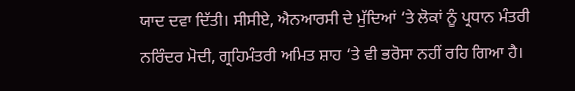ਯਾਦ ਦਵਾ ਦਿੱਤੀ। ਸੀਸੀਏ, ਐਨਆਰਸੀ ਦੇ ਮੁੱਦਿਆਂ ‘ਤੇ ਲੋਕਾਂ ਨੂੰ ਪ੍ਰਧਾਨ ਮੰਤਰੀ ਨਰਿੰਦਰ ਮੋਦੀ, ਗ੍ਰਹਿਮੰਤਰੀ ਅਮਿਤ ਸ਼ਾਹ ‘ਤੇ ਵੀ ਭਰੋਸਾ ਨਹੀਂ ਰਹਿ ਗਿਆ ਹੈ।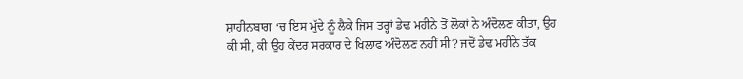ਸ਼ਾਹੀਨਬਾਗ ‘ਚ ਇਸ ਮੁੱਦੇ ਨੂੰ ਲੈਕੇ ਜਿਸ ਤਰ੍ਹਾਂ ਡੇਢ ਮਹੀਨੇ ਤੋਂ ਲੋਕਾਂ ਨੇ ਅੰਦੋਲਣ ਕੀਤਾ, ਉਹ ਕੀ ਸੀ, ਕੀ ਉਹ ਕੇਂਦਰ ਸਰਕਾਰ ਦੇ ਖਿਲਾਫ ਅੰਦੋਲਣ ਨਹੀਂ ਸੀ? ਜਦੋਂ ਡੇਢ ਮਹੀਨੇ ਤੱਕ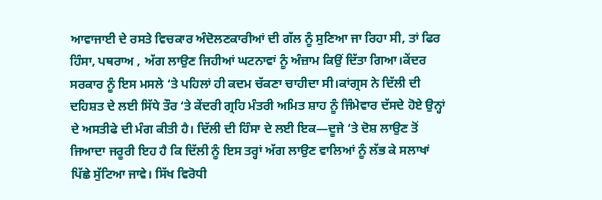ਆਵਾਜਾਈ ਦੇ ਰਸਤੇ ਵਿਚਕਾਰ ਅੰਦੋਲਣਕਾਰੀਆਂ ਦੀ ਗੱਲ ਨੂੰ ਸੁਣਿਆ ਜਾ ਰਿਹਾ ਸੀ, ਤਾਂ ਫਿਰ ਹਿੰਸਾ, ਪਥਰਾਅ , ਅੱਗ ਲਾਉਣ ਜਿਹੀਆਂ ਘਟਨਾਵਾਂ ਨੂੰ ਅੰਜ਼ਾਮ ਕਿਉਂ ਦਿੱਤਾ ਗਿਆ।ਕੇਂਦਰ ਸਰਕਾਰ ਨੂੰ ਇਸ ਮਸਲੇ ‘ਤੇ ਪਹਿਲਾਂ ਹੀ ਕਦਮ ਚੱਕਣਾ ਚਾਹੀਦਾ ਸੀ।ਕਾਂਗ੍ਰਸ ਨੇ ਦਿੱਲੀ ਦੀ ਦਹਿਸ਼ਤ ਦੇ ਲਈ ਸਿੱਧੇ ਤੌਰ ‘ਤੇ ਕੇਂਦਰੀ ਗ੍ਰਹਿ ਮੰਤਰੀ ਅਮਿਤ ਸ਼ਾਹ ਨੂੰ ਜਿੰਮੇਵਾਰ ਦੱਸਦੇ ਹੋਏ ਉਨ੍ਹਾਂ ਦੇ ਅਸਤੀਫੇ ਦੀ ਮੰਗ ਕੀਤੀ ਹੈ। ਦਿੱਲੀ ਦੀ ਹਿੰਸਾ ਦੇ ਲਈ ਇਕ—ਦੂਜੇ ‘ਤੇ ਦੋਸ਼ ਲਾਉਣ ਤੋਂ ਜਿਆਦਾ ਜਰੂਰੀ ਇਹ ਹੈ ਕਿ ਦਿੱਲੀ ਨੂੰ ਇਸ ਤਰ੍ਹਾਂ ਅੱਗ ਲਾਉਣ ਵਾਲਿਆਂ ਨੂੰ ਲੱਭ ਕੇ ਸਲਾਖਾਂ ਪਿੱਛੇ ਸੁੱਟਿਆ ਜਾਵੇ। ਸਿੱਖ ਵਿਰੋਧੀ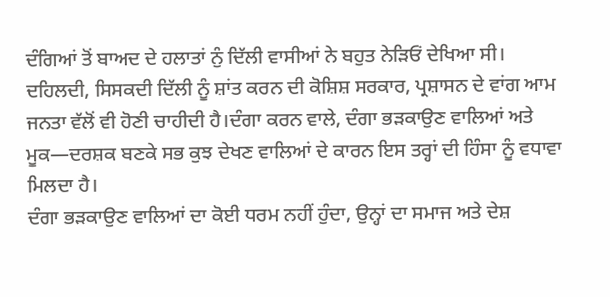ਦੰਗਿਆਂ ਤੋਂ ਬਾਅਦ ਦੇ ਹਲਾਤਾਂ ਨੁੰ ਦਿੱਲੀ ਵਾਸੀਆਂ ਨੇ ਬਹੁਤ ਨੇੜਿਓਂ ਦੇਖਿਆ ਸੀ। ਦਹਿਲਦੀ, ਸਿਸਕਦੀ ਦਿੱਲੀ ਨੂੰ ਸ਼ਾਂਤ ਕਰਨ ਦੀ ਕੋਸ਼ਿਸ਼ ਸਰਕਾਰ, ਪ੍ਰਸ਼ਾਸਨ ਦੇ ਵਾਂਗ ਆਮ ਜਨਤਾ ਵੱਲੋਂ ਵੀ ਹੋਣੀ ਚਾਹੀਦੀ ਹੈ।ਦੰਗਾ ਕਰਨ ਵਾਲੇ, ਦੰਗਾ ਭੜਕਾਉਣ ਵਾਲਿਆਂ ਅਤੇ ਮੂਕ—ਦਰਸ਼ਕ ਬਣਕੇ ਸਭ ਕੁਝ ਦੇਖਣ ਵਾਲਿਆਂ ਦੇ ਕਾਰਨ ਇਸ ਤਰ੍ਹਾਂ ਦੀ ਹਿੰਸਾ ਨੂੰ ਵਧਾਵਾ ਮਿਲਦਾ ਹੈ।
ਦੰਗਾ ਭੜਕਾਉਣ ਵਾਲਿਆਂ ਦਾ ਕੋਈ ਧਰਮ ਨਹੀਂ ਹੁੰਦਾ, ਉਨ੍ਹਾਂ ਦਾ ਸਮਾਜ ਅਤੇ ਦੇਸ਼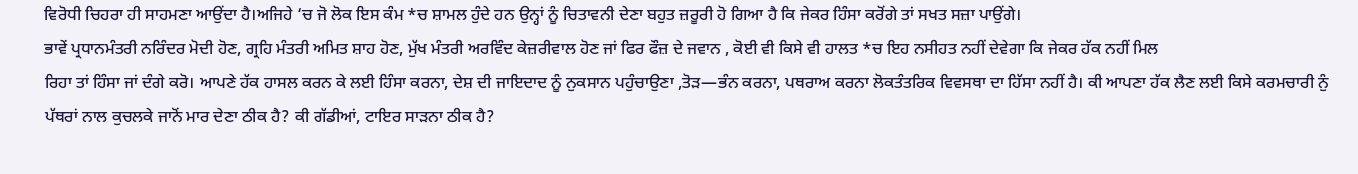ਵਿਰੋਧੀ ਚਿਹਰਾ ਹੀ ਸਾਹਮਣਾ ਆਉਂਦਾ ਹੈ।ਅਜਿਹੇ ‘ਚ ਜੋ ਲੋਕ ਇਸ ਕੰਮ *ਚ ਸ਼ਾਮਲ ਹੁੰਦੇ ਹਨ ਉਨ੍ਹਾਂ ਨੂੰ ਚਿਤਾਵਨੀ ਦੇਣਾ ਬਹੁਤ ਜ਼ਰੂਰੀ ਹੋ ਗਿਆ ਹੈ ਕਿ ਜੇਕਰ ਹਿੰਸਾ ਕਰੋਂਗੇ ਤਾਂ ਸਖਤ ਸਜ਼ਾ ਪਾਉਂਗੇ।
ਭਾਵੇਂ ਪ੍ਰਧਾਨਮੰਤਰੀ ਨਰਿੰਦਰ ਮੋਦੀ ਹੋਣ, ਗ੍ਰਹਿ ਮੰਤਰੀ ਅਮਿਤ ਸ਼ਾਹ ਹੋਣ, ਮੁੱਖ ਮੰਤਰੀ ਅਰਵਿੰਦ ਕੇਜ਼ਰੀਵਾਲ ਹੋਣ ਜਾਂ ਫਿਰ ਫੌਜ਼ ਦੇ ਜਵਾਨ , ਕੋਈ ਵੀ ਕਿਸੇ ਵੀ ਹਾਲਤ *ਚ ਇਹ ਨਸੀਹਤ ਨਹੀਂ ਦੇਵੇਗਾ ਕਿ ਜੇਕਰ ਹੱਕ ਨਹੀਂ ਮਿਲ
ਰਿਹਾ ਤਾਂ ਹਿੰਸਾ ਜਾਂ ਦੰਗੇ ਕਰੋ। ਆਪਣੇ ਹੱਕ ਹਾਸਲ ਕਰਨ ਕੇ ਲਈ ਹਿੰਸਾ ਕਰਨਾ, ਦੇਸ਼ ਦੀ ਜਾਇਦਾਦ ਨੂੰ ਨੁਕਸਾਨ ਪਹੁੰਚਾਉਣਾ ,ਤੋੜ—ਭੰਨ ਕਰਨਾ, ਪਥਰਾਅ ਕਰਨਾ ਲੋਕਤੰਤਰਿਕ ਵਿਵਸਥਾ ਦਾ ਹਿੱਸਾ ਨਹੀਂ ਹੈ। ਕੀ ਆਪਣਾ ਹੱਕ ਲੈਣ ਲਈ ਕਿਸੇ ਕਰਮਚਾਰੀ ਨੁੰ ਪੱਥਰਾਂ ਨਾਲ ਕੁਚਲਕੇ ਜਾਨੋਂ ਮਾਰ ਦੇਣਾ ਠੀਕ ਹੈ? ਕੀ ਗੱਡੀਆਂ, ਟਾਇਰ ਸਾੜਨਾ ਠੀਕ ਹੈ?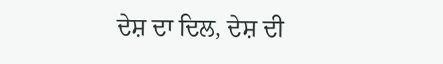ਦੇਸ਼ ਦਾ ਦਿਲ, ਦੇਸ਼ ਦੀ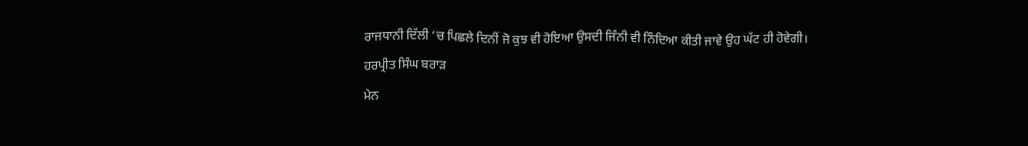ਰਾਜਧਾਨੀ ਦਿੱਲੀ ‘ਚ ਪਿਛਲੇ ਦਿਨੀਂ ਜੋ ਕੁਝ ਵੀ ਹੋਇਆ ਉਸਦੀ ਜਿੰਨੀ ਵੀ ਨਿੰਦਿਆ ਕੀਤੀ ਜਾਵੇ ਉਹ ਘੱਟ ਹੀ ਹੋਵੇਗੀ।
ਹਰਪ੍ਰੀਤ ਸਿੰਘ ਬਰਾੜ
ਮੇਨ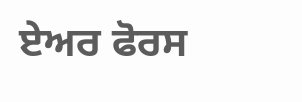ਏਅਰ ਫੋਰਸ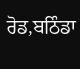ਰੋਡ,ਬਠਿੰਡਾ